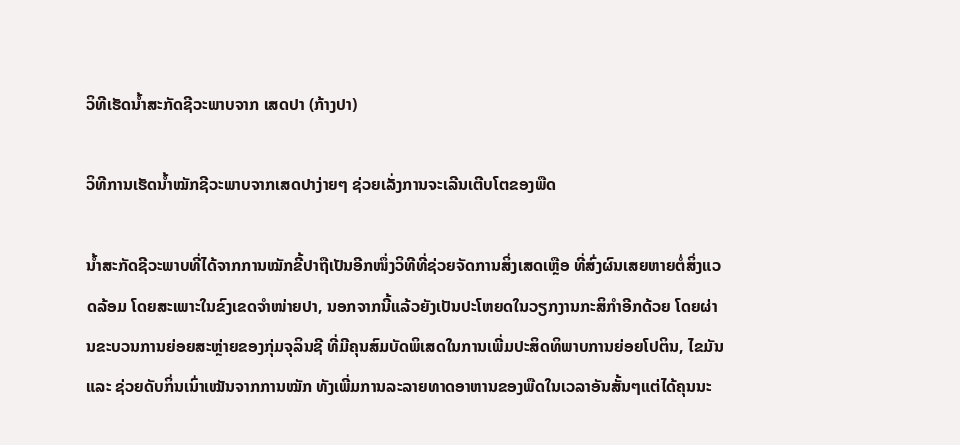ວິທີເຮັດນ້ຳສະກັດຊີວະພາບຈາກ ເສດປາ (ກ້າງປາ)

ວິທີການເຮັດນ້ຳໝັກຊີວະພາບຈາກເສດປາງ່າຍໆ ຊ່ວຍເລັ່ງການຈະເລີນເຕີບໂຕຂອງພືດ

ນ້ຳສະກັດຊີວະພາບທີ່ໄດ້ຈາກການໝັກຂີ້ປາຖືເປັນອີກໜຶ່ງວິທີທີ່ຊ່ວຍຈັດການສິ່ງເສດເຫຼືອ ທີ່ສົ່ງຜົນເສຍຫາຍຕໍ່ສິ່ງແວດລ້ອມ ໂດຍສະເພາະໃນຂົງເຂດຈຳໜ່າຍປາ, ນອກຈາກນີ້ແລ້ວຍັງເປັນປະໂຫຍດໃນວຽກງານກະສິກຳອີກດ້ວຍ ໂດຍຜ່ານຂະບວນການຍ່ອຍສະຫຼ່າຍຂອງກຸ່ມຈຸລິນຊີ ທີ່ມີຄຸນສົມບັດພິເສດໃນການເພີ່ມປະສິດທິພາບການຍ່ອຍໂປຕິນ, ໄຂມັນ ແລະ ຊ່ວຍດັບກິ່ນເນົ່າເໝັນຈາກການໝັກ ທັງເພີ່ມການລະລາຍທາດອາຫານຂອງພືດໃນເວລາອັນສັ້ນໆແຕ່ໄດ້ຄຸນນະ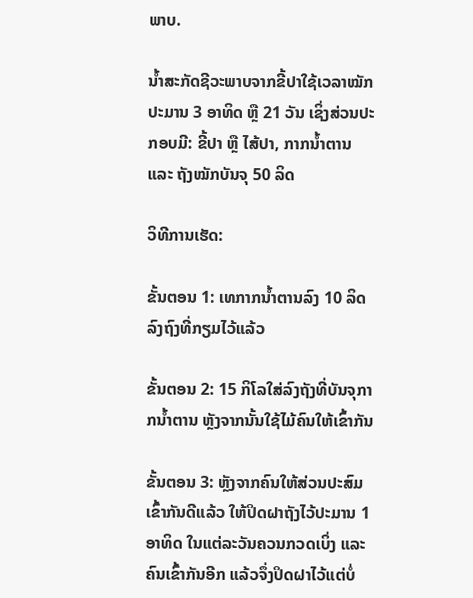ພາບ.

ນ້ຳສະກັດຊີວະພາບຈາກຂີ້ປາໃຊ້ເວລາໝັກປະມານ 3 ອາທິດ ຫຼື 21 ວັນ ເຊິ່ງສ່ວນປະກອບມີ: ຂີ້ປາ ຫຼື ໄສ້ປາ, ກາກນ້ຳຕານ ແລະ ຖັງໝັກບັນຈຸ 50 ລິດ

ວິທີການເຮັດ:

ຂັ້ນຕອນ 1: ເທກາກນ້ຳຕານລົງ 10 ລິດ ລົງຖົງທີ່ກຽມໄວ້ແລ້ວ

ຂັ້ນຕອນ 2: 15 ກິໂລໃສ່ລົງຖັງທີ່ບັນຈຸກາກນ້ຳຕານ ຫຼັງຈາກນັ້ນໃຊ້ໄມ້ຄົນໃຫ້ເຂົ້າກັນ

ຂັ້ນຕອນ 3: ຫຼັງຈາກຄົນໃຫ້ສ່ວນປະສົມເຂົ້າກັນດີແລ້ວ ໃຫ້ປິດຝາຖັງໄວ້ປະມານ 1 ອາທິດ ໃນແຕ່ລະວັນຄວນກວດເບິ່ງ ແລະ ຄົນເຂົ້າກັນອີກ ແລ້ວຈຶ່ງປິດຝາໄວ້ແຕ່ບໍ່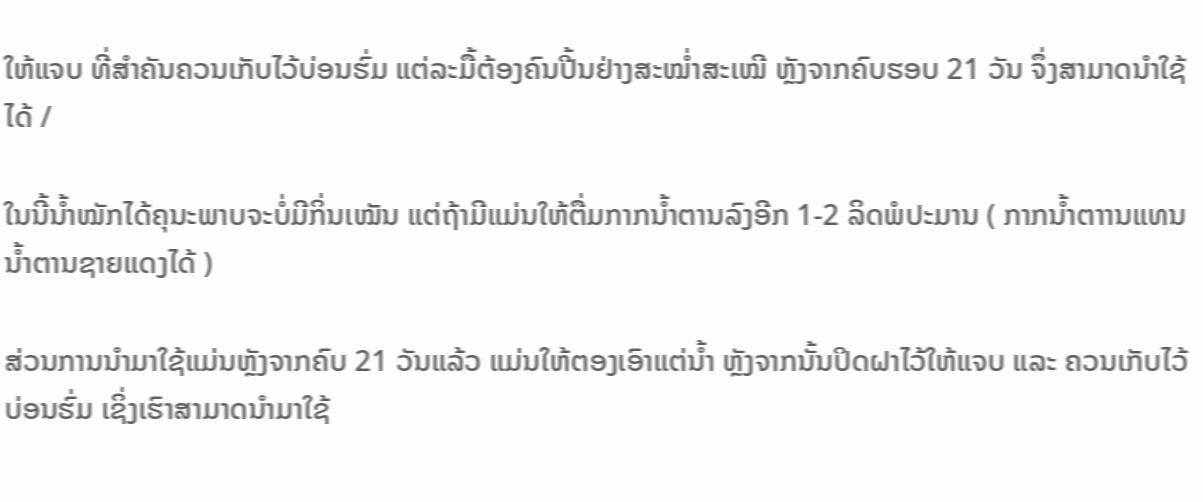ໃຫ້ແຈບ ທີ່ສຳຄັນຄວນເກັບໄວ້ບ່ອນຮົ່ມ ແຕ່ລະມື້ຕ້ອງຄົນປີ້ນຢ່າງສະໝ່ຳສະເໝີ ຫຼັງຈາກຄົບຮອບ 21 ວັນ ຈຶ່ງສາມາດນຳໃຊ້ໄດ້ /

ໃນນີ້ນ້ຳໝັກໄດ້ຄຸນະພາບຈະບໍ່ມີກິ່ນເໝັນ ແຕ່ຖ້າມີແມ່ນໃຫ້ຕື່ມກາກນ້ຳຕານລົງອີກ 1-2 ລິດພໍປະມານ ( ກາກນ້ຳຕາານແທນນ້ຳຕານຊາຍແດງໄດ້ )

ສ່ວນການນຳມາໃຊ້ແມ່ນຫຼັງຈາກຄົບ 21 ວັນແລ້ວ ແມ່ນໃຫ້ຕອງເອົາແຕ່ນ້ຳ ຫຼັງຈາກນັ້ນປິດຝາໄວ້ໃຫ້ແຈບ ແລະ ຄວນເກັບໄວ້ບ່ອນຮົ່ມ ເຊິ່ງເຮົາສາມາດນຳມາໃຊ້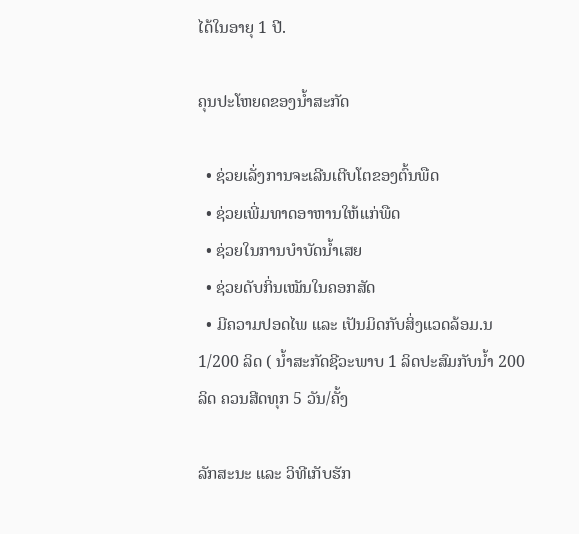ໄດ້ໃນອາຍຸ 1 ປີ.

ຄຸນປະໂຫຍດຂອງນ້ຳສະກັດ

  • ຊ່ວຍເລັ່ງການຈະເລີນເຕີບໂຕຂອງຕົ້ນພືດ
  • ຊ່ວຍເພີ່ມທາດອາຫານໃຫ້ແກ່ພືດ
  • ຊ່ວຍໃນການບຳບັດນ້ຳເສຍ
  • ຊ່ວຍດັບກິ່ນເໝັນໃນຄອກສັດ
  • ມີຄວາມປອດໄພ ແລະ ເປັນມິດກັບສິ່ງແວດລ້ອມ.ນ 1/200 ລິດ ( ນ້ຳສະກັດຊີວະພາບ 1 ລິດປະສົມກັບນ້ຳ 200 ລິດ ຄວນສີດທຸກ 5 ວັນ/ຄັ້ງ

ລັກສະນະ ແລະ ວິທີເກັບຮັກ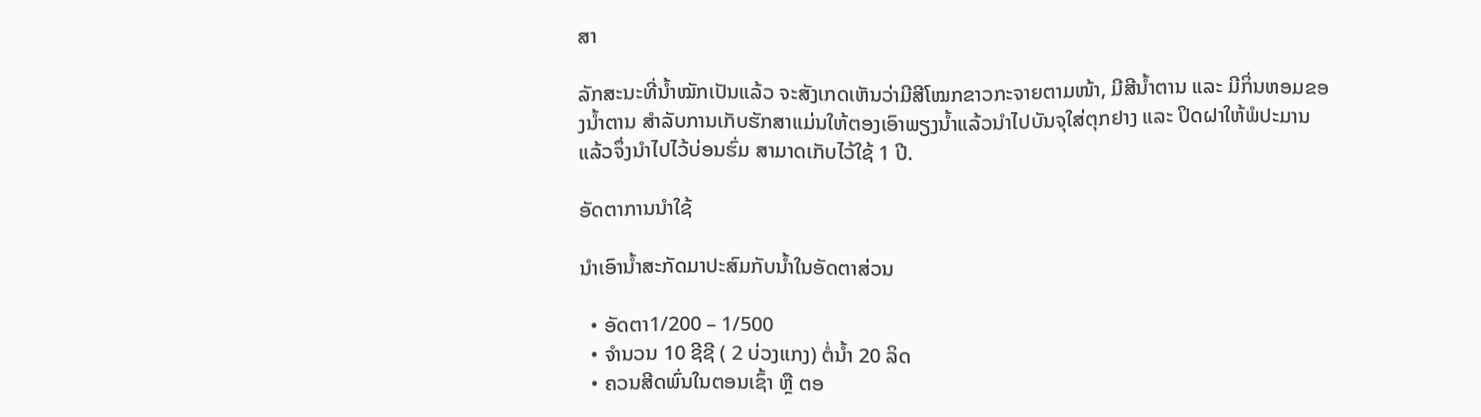ສາ

ລັກສະນະທີ່ນ້ຳໝັກເປັນແລ້ວ ຈະສັງເກດເຫັນວ່າມີສີໂໝກຂາວກະຈາຍຕາມໜ້າ, ມີສີນ້ຳຕານ ແລະ ມີກິ່ນຫອມຂອງນ້ຳຕານ ສຳລັບການເກັບຮັກສາແມ່ນໃຫ້ຕອງເອົາພຽງນ້ຳແລ້ວນຳໄປບັນຈຸໃສ່ຕຸກຢາງ ແລະ ປິດຝາໃຫ້ພໍປະມານແລ້ວຈຶ່ງນຳໄປໄວ້ບ່ອນຮົ່ມ ສາມາດເກັບໄວ້ໃຊ້ 1 ປີ.

ອັດຕາການນຳໃຊ້

ນຳເອົານ້ຳສະກັດມາປະສົມກັບນ້ຳໃນອັດຕາສ່ວນ

  • ອັດຕາ1/200 – 1/500
  • ຈຳນວນ 10 ຊີຊີ ( 2 ບ່ວງແກງ) ຕໍ່ນ້ຳ 20 ລິດ
  • ຄວນສີດພົ່ນໃນຕອນເຊົ້າ ຫຼື ຕອ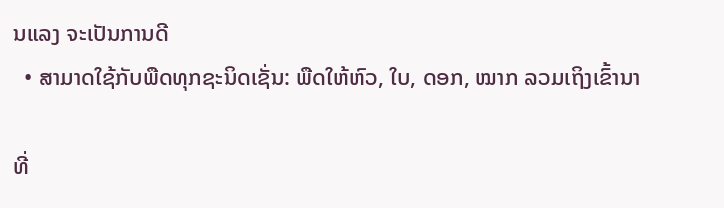ນແລງ ຈະເປັນການດີ
  • ສາມາດໃຊ້ກັບພືດທຸກຊະນິດເຊັ່ນ: ພືດໃຫ້ຫົວ, ໃບ, ດອກ, ໝາກ ລວມເຖິງເຂົ້ານາ

ທີ່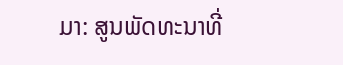ມາ: ສູນພັດທະນາທີ່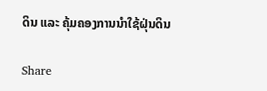ດິນ ແລະ ຄຸ້ມຄອງການນຳໃຊ້ຝຸ່ນດິນ

Share